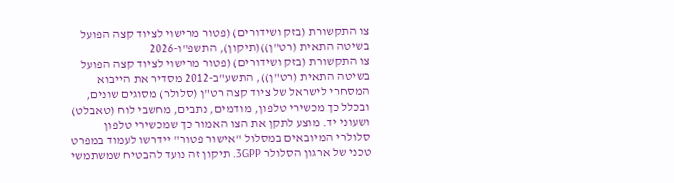צו התקשורת (בזק ושידורים) (פטור מרישוי לציוד קצה הפועל בשיטה התאית (רט"ן))(תיקון), התשפ"ו-2026
צו התקשורת (בזק ושידורים) (פטור מרישוי לציוד קצה הפועל בשיטה התאית (רט"ן)), התשע"ב-2012 מסדיר את הייבוא המסחרי לישראל של ציוד קצה רט"ן (סלולר) מסוגים שונים, ובכלל כך מכשירי טלפון, מודמים, נתבים, מחשבי לוח (טאבלט) ושעוני יד. מוצע לתקן את הצו האמור כך שמכשירי טלפון סלולרי המיובאים במסלול "אישור פטור" יידרשו לעמוד במפרט טכני של ארגון הסלולר 3GPP. תיקון זה נועד להבטיח שמשתמשי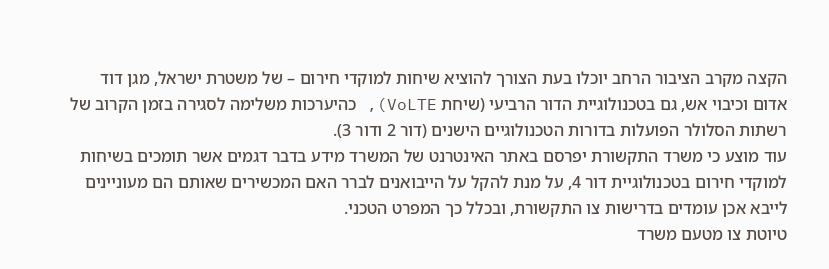הקצה מקרב הציבור הרחב יוכלו בעת הצורך להוציא שיחות למוקדי חירום – של משטרת ישראל, מגן דוד אדום וכיבוי אש, גם בטכנולוגיית הדור הרביעי (שיחת VoLTE), כהיערכות משלימה לסגירה בזמן הקרוב של רשתות הסלולר הפועלות בדורות הטכנולוגיים הישנים (דור 2 ודור 3).
עוד מוצע כי משרד התקשורת יפרסם באתר האינטרנט של המשרד מידע בדבר דגמים אשר תומכים בשיחות למוקדי חירום בטכנולוגיית דור 4, על מנת להקל על הייבואנים לברר האם המכשירים שאותם הם מעוניינים לייבא אכן עומדים בדרישות צו התקשורת, ובכלל כך המפרט הטכני.
טיוטת צו מטעם משרד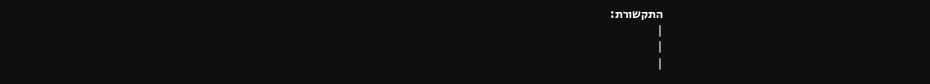התקשורת:
|
|
|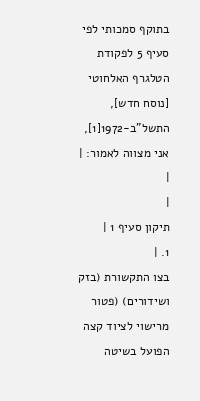בתוקף סמכותי לפי סעיף 5 לפקודת הטלגרף האלחוטי [נוסח חדש], התשל"ב-1972[1], אני מצווה לאמור: |
|
|
תיקון סעיף 1 |
1. |
בצו התקשורת (בזק ושידורים) (פטור מרישוי לציוד קצה הפועל בשיטה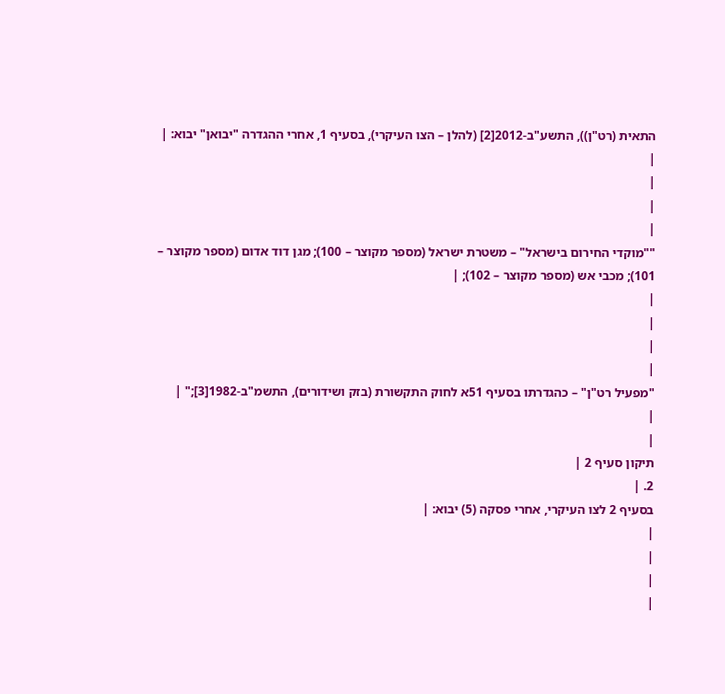התאית (רט"ן)), התשע"ב-2012[2] (להלן – הצו העיקרי), בסעיף 1, אחרי ההגדרה "יבואן" יבוא: |
|
|
|
|
""מוקדי החירום בישראל" – משטרת ישראל (מספר מקוצר – 100); מגן דוד אדום (מספר מקוצר – 101); מכבי אש (מספר מקוצר – 102); |
|
|
|
|
"מפעיל רט"ן" – כהגדרתו בסעיף 51א לחוק התקשורת (בזק ושידורים), התשמ"ב-1982[3];" |
|
|
תיקון סעיף 2 |
2. |
בסעיף 2 לצו העיקרי, אחרי פסקה (5) יבוא: |
|
|
|
|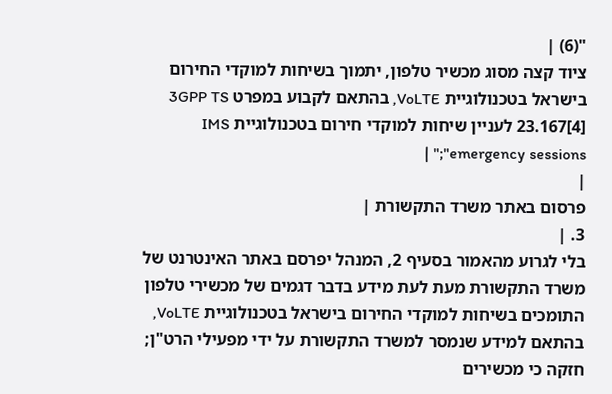"(6) |
ציוד קצה מסוג מכשיר טלפון, יתמוך בשיחות למוקדי החירום בישראל בטכנולוגיית VoLTE, בהתאם לקבוע במפרט 3GPP TS 23.167[4] לעניין שיחות למוקדי חירום בטכנולוגיית IMS emergency sessions";" |
|
פרסום באתר משרד התקשורת |
3. |
בלי לגרוע מהאמור בסעיף 2, המנהל יפרסם באתר האינטרנט של משרד התקשורת מעת לעת מידע בדבר דגמים של מכשירי טלפון התומכים בשיחות למוקדי החירום בישראל בטכנולוגיית VoLTE, בהתאם למידע שנמסר למשרד התקשורת על ידי מפעילי הרט"ן; חזקה כי מכשירים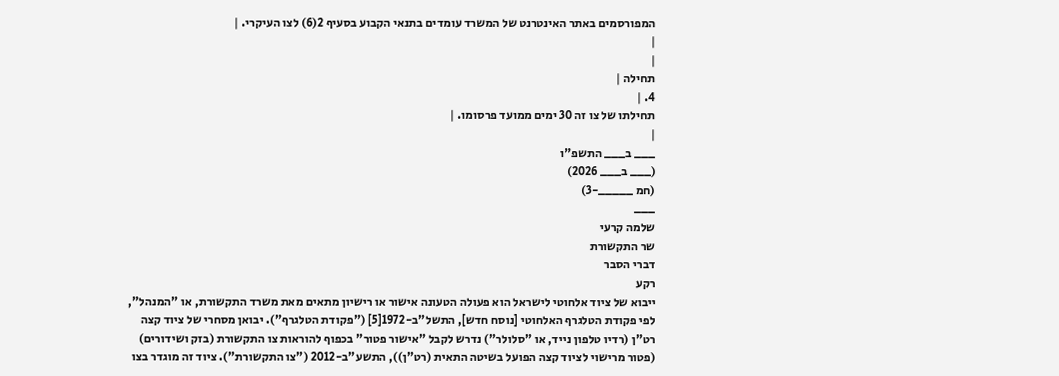המפורסמים באתר האינטרנט של המשרד עומדים בתנאי הקבוע בסעיף 2(6) לצו העיקרי. |
|
|
תחילה |
4. |
תחילתו של צו זה 30 ימים ממועד פרסומו. |
|
___ ב___ התשפ"ו
(___ ב___ 2026)
(חמ _____-3)
___
שלמה קרעי
שר התקשורת
דברי הסבר
רקע
ייבוא של ציוד אלחוטי לישראל הוא פעולה הטעונה אישור או רישיון מתאים מאת משרד התקשורת, או "המנהל", לפי פקודת הטלגרף האלחוטי [נוסח חדש], התשל"ב-1972[5] ("פקודת הטלגרף"). יבואן מסחרי של ציוד קצה רט"ן (רדיו טלפון נייד, או "סלולר") נדרש לקבל "אישור פטור" בכפוף להוראות צו התקשורת (בזק ושידורים) (פטור מרישוי לציוד קצה הפועל בשיטה התאית (רט"ן)), התשע"ב-2012 ("צו התקשורת"). ציוד זה מוגדר בצו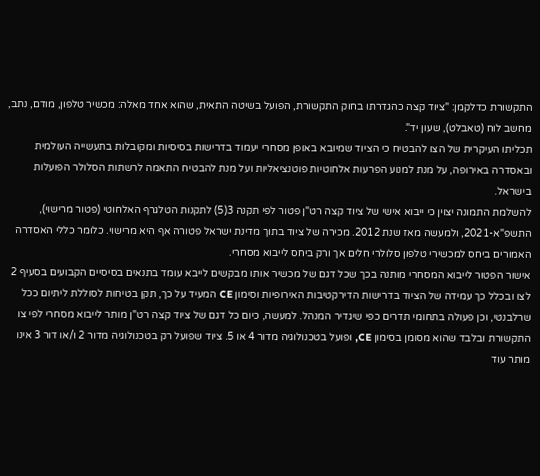התקשורת כדלקמן: "ציוד קצה כהגדרתו בחוק התקשורת, הפועל בשיטה התאית, שהוא אחד מאלה: מכשיר טלפון, מודם, נתב, מחשב לוח (טאבלט), שעון יד".
תכליתו העיקרית של הצו להבטיח כי הציוד שמיובא באופן מסחרי יעמוד בדרישות בסיסיות ומקובלות בתעשייה העולמית ובאסדרה באירופה, על מנת למנוע הפרעות אלחוטיות פוטנציאליות ועל מנת להבטיח התאמה לרשתות הסלולר הפועלות בישראל.
להשלמת התמונה יצוין כי ייבוא אישי של ציוד קצה רט"ן פטור לפי תקנה 3(5) לתקנות הטלגרף האלחוטי (פטור מרישוי), התשפ"א-2021, ולמעשה מאז שנת 2012. מכירה של ציוד בתוך מדינת ישראל פטורה אף היא מרישוי. כלומר כללי האסדרה האמורים ביחס למכשירי טלפון סלולרי חלים אך ורק ביחס לייבוא מסחרי.
אישור הפטור לייבוא המסחרי מותנה בכך שכל דגם של מכשיר אותו מבקשים לייבא עומד בתנאים בסיסיים הקבועים בסעיף 2 לצו ובכלל כך עמידה של הציוד בדרישות הדירקטיבות האירופיות וסימון CE המעיד על כך, תקן בטיחות לסוללת ליתיום ככל שרלבנטי, וכן פעולה בתחומי תדרים כפי שיגדיר המנהל. למעשה, כיום כל דגם של ציוד קצה רט"ן מותר לייבוא מסחרי לפי צו התקשורת ובלבד שהוא מסומן בסימון CE, ופועל בטכנולוגיה מדור 4 או 5. ציוד שפועל רק בטכנולוגיה מדור 2 ו/או דור 3 אינו מותר עוד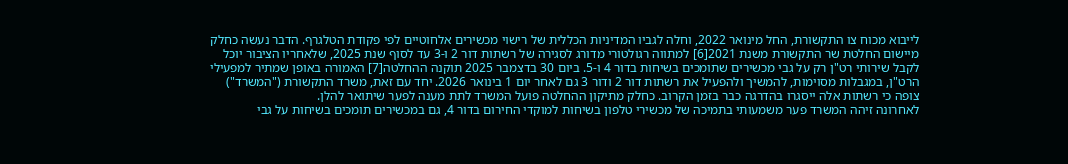לייבוא מכוח צו התקשורת, החל מינואר 2022, וחלה לגביו המדיניות הכללית של רישוי מכשירים אלחוטיים לפי פקודת הטלגרף. הדבר נעשה כחלק מיישום החלטת שר התקשורת משנת 2021[6] למתווה רגולטורי מדורג לסגירה של רשתות דור 2 ו-3 עד לסוף שנת 2025, שלאחריו הציבור יוכל לקבל שירותי רט"ן רק על גבי מכשירים שתומכים בשיחות בדור 4 ו-5. ביום 30 בדצמבר 2025 תוקנה ההחלטה[7] האמורה באופן שמתיר למפעילי הרט"ן, במגבלות מסוימות, להמשיך ולהפעיל את רשתות דור 2 ודור 3 גם לאחר יום 1 בינואר 2026. יחד עם זאת, משרד התקשורת ("המשרד") צופה כי רשתות אלה ייסגרו בהדרגה כבר בזמן הקרוב. כחלק מתיקון ההחלטה פועל המשרד לתת מענה לפער שיתואר להלן.
לאחרונה זיהה המשרד פער משמעותי בתמיכה של מכשירי טלפון בשיחות למוקדי החירום בדור 4, גם במכשירים תומכים בשיחות על גבי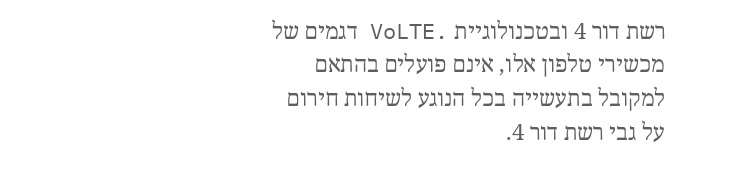רשת דור 4 ובטכנולוגיית .VoLTE דגמים של מכשירי טלפון אלו, אינם פועלים בהתאם למקובל בתעשייה בכל הנוגע לשיחות חירום על גבי רשת דור 4.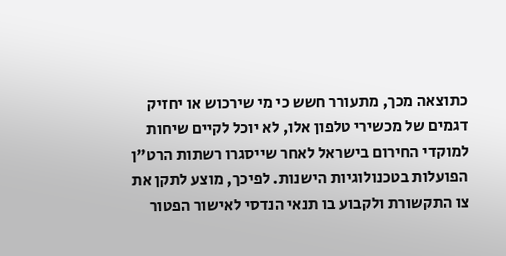כתוצאה מכך, מתעורר חשש כי מי שירכוש או יחזיק דגמים של מכשירי טלפון אלו, לא יוכל לקיים שיחות למוקדי החירום בישראל לאחר שייסגרו רשתות הרט"ן הפועלות בטכנולוגיות הישנות. לפיכך, מוצע לתקן את צו התקשורת ולקבוע בו תנאי הנדסי לאישור הפטור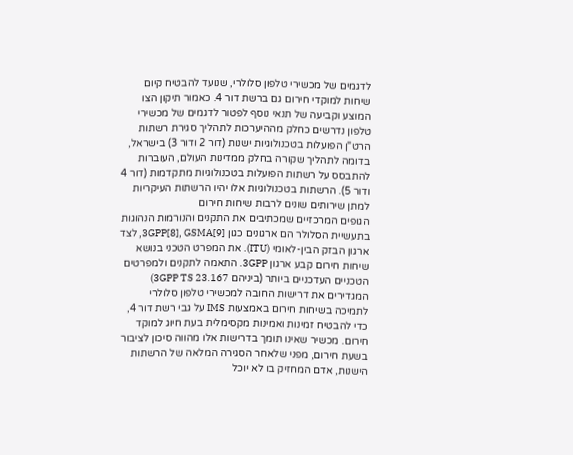לדגמים של מכשירי טלפון סלולרי, שנועד להבטיח קיום שיחות למוקדי חירום גם ברשת דור 4. כאמור תיקון הצו המוצע וקביעה של תנאי נוסף לפטור לדגמים של מכשירי טלפון נדרשים כחלק מההיערכות לתהליך סגירת רשתות הרט"ן הפועלות בטכנולוגיות ישנות (דור 2 ודור 3) בישראל, בדומה לתהליך שקורה בחלק ממדינות העולם, העוברות להתבסס על רשתות הפועלות בטכנולוגיות מתקדמות (דור 4 ודור 5). הרשתות בטכנולוגיות אלו יהיו הרשתות העיקריות למתן שירותים שונים לרבות שיחות חירום
הגופים המרכזיים שמכתיבים את התקנים והנורמות הנהוגות בתעשיית הסלולר הם ארגונים כגון 3GPP[8], GSMA[9], לצד ארגון הבזק הבין-לאומי (ITU). את המפרט הטכני בנושא שיחות חירום קבע ארגון 3GPP. התאמה לתקנים ולמפרטים הטכניים העדכניים ביותר (ביניהם 3GPP TS 23.167) המגדירים את דרישות החובה למכשירי טלפון סלולרי לתמיכה בשיחות חירום באמצעות IMS על גבי רשת דור 4, כדי להבטיח זמינות ואמינות מקסימלית בעת חיוג למוקד חירום. מכשיר שאינו תומך בדרישות אלו מהווה סיכון לציבור בשעת חירום, מפני שלאחר הסגירה המלאה של הרשתות הישנות, אדם המחזיק בו לא יוכל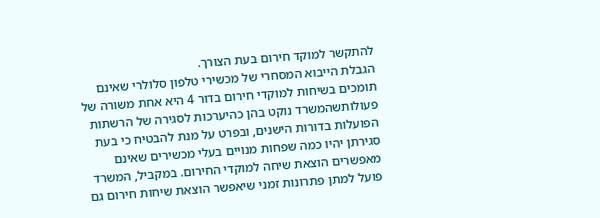להתקשר למוקד חירום בעת הצורך.
הגבלת הייבוא המסחרי של מכשירי טלפון סלולרי שאינם תומכים בשיחות למוקדי חירום בדור 4 היא אחת משורה של פעולותשהמשרד נוקט בהן כהיערכות לסגירה של הרשתות הפועלות בדורות הישנים, ובפרט על מנת להבטיח כי בעת סגירתן יהיו כמה שפחות מנויים בעלי מכשירים שאינם מאפשרים הוצאת שיחה למוקדי החירום. במקביל, המשרד פועל למתן פתרונות זמני שיאפשר הוצאת שיחות חירום גם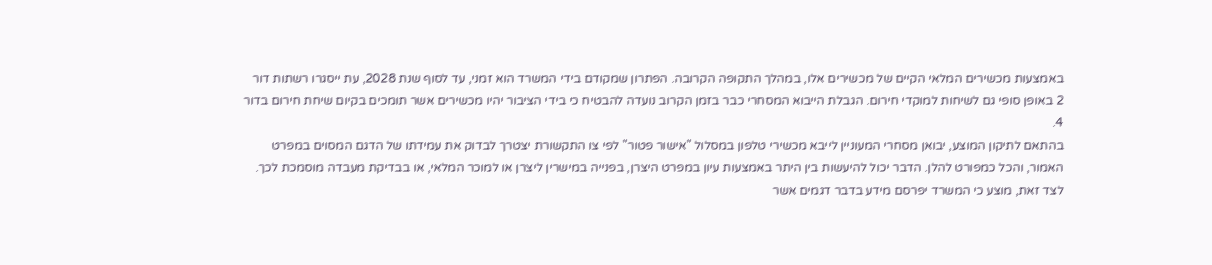באמצעות מכשירים המלאי הקיים של מכשירים אלו, במהלך התקופה הקרובה. הפתרון שמקודם בידי המשרד הוא זמני, עד לסוף שנת 2028, עת ייסגרו רשתות דור 2 באופן סופי גם לשיחות למוקדי חירום. הגבלת הייבוא המסחרי כבר בזמן הקרוב נועדה להבטיח כי בידי הציבור יהיו מכשירים אשר תומכים בקיום שיחת חירום בדור 4.
בהתאם לתיקון המוצע, יבואן מסחרי המעוניין לייבא מכשירי טלפון במסלול "אישור פטור" לפי צו התקשורת יצטרך לבדוק את עמידתו של הדגם המסוים במפרט האמור, והכל כמפורט להלן. הדבר יכול להיעשות בין היתר באמצעות עיון במפרט היצרן, בפנייה במישרין ליצרן או למוכר המלאי, או בבדיקת מעבדה מוסמכת לכך. לצד זאת, מוצע כי המשרד יפרסם מידע בדבר דגמים אשר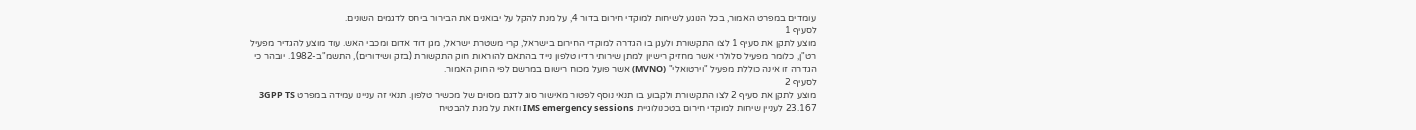עומדים במפרט האמור, בכל הנוגע לשיחות למוקדי חירום בדור 4, על מנת להקל על יבואנים את הבירור ביחס לדגמים השונים.
לסעיף 1
מוצע לתקן את סעיף 1 לצו התקשורת ולעגן בו הגדרה למוקדי החירום בישראל, קרי משטרת ישראל, מגן דוד אדום ומכבי האש. עוד מוצע להגדיר מפעיל רט"ן, כלומר מפעיל סלולרי אשר מחזיק רישיון למתן שירותי רדיו טלפון נייד בהתאם להוראות חוק התקשורת (בזק ושידורים), התשמ"ב-1982. יובהר כי הגדרה זו אינה כוללת מפעיל "וירטואלי" (MVNO) אשר פועל מכוח רישום במרשם לפי החוק האמור.
לסעיף 2
מוצע לתקן את סעיף 2 לצו התקשורת ולקבוע בו תנאי נוסף לפטור מאישור סוג לדגם מסוים של מכשיר טלפון. תנאי זה עניינו עמידה במפרט 3GPP TS 23.167 לעניין שיחות למוקדי חירום בטכנולוגיית IMS emergency sessions וזאת על מנת להבטיח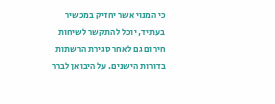כי המנוי אשר יחזיק במכשיר בעתיד, יוכל להתקשר לשיחות חירום גם לאחר סגירת הרשתות בדורות הישנים. על היבואן לברר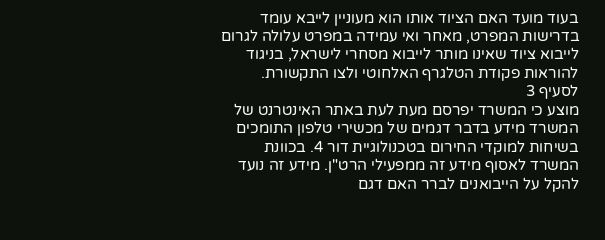בעוד מועד האם הציוד אותו הוא מעוניין לייבא עומד בדרישות המפרט, מאחר ואי עמידה במפרט עלולה לגרום לייבוא ציוד שאינו מותר לייבוא מסחרי לישראל, בניגוד להוראות פקודת הטלגרף האלחוטי ולצו התקשורת.
לסעיף 3
מוצע כי המשרד יפרסם מעת לעת באתר האינטרנט של המשרד מידע בדבר דגמים של מכשירי טלפון התומכים בשיחות למוקדי החירום בטכנולוגיית דור 4. בכוונת המשרד לאסוף מידע זה ממפעילי הרט"ן. מידע זה נועד להקל על הייבואנים לברר האם דגם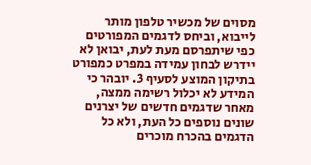מסוים של מכשיר טלפון מותר לייבוא, וביחס לדגמים המפורטים כפי שיתפרסם מעת לעת, יבואן לא יידרש לבחון עמידה במפרט כמפורט בתיקון המוצע לסעיף 3. יובהר כי המידע לא יכלול רשימה ממצה, מאחר שדגמים חדשים של יצרנים שונים נוספים כל העת, ולא כל הדגמים בהכרח מוכרים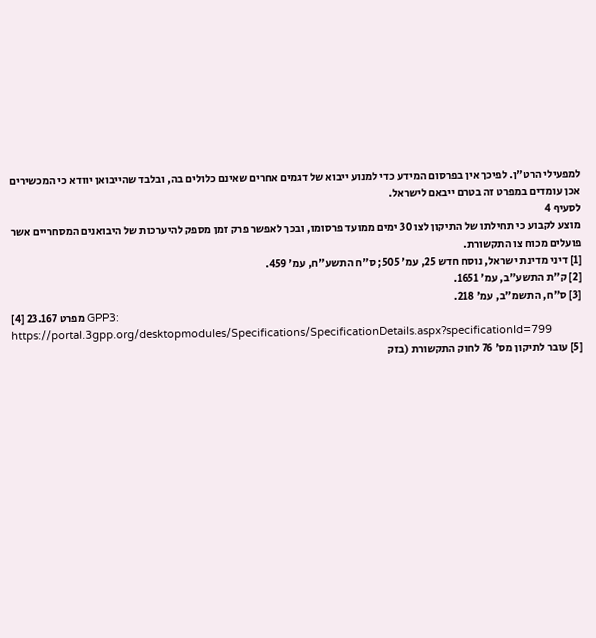למפעילי הרט"ן. לפיכך אין בפרסום המידע כדי למנוע ייבוא של דגמים אחרים שאינם כלולים בה, ובלבד שהייבואן יוודא כי המכשירים אכן עומדים במפרט זה בטרם ייבאם לישראל.
לסעיף 4
מוצע לקבוע כי תחילתו של התיקון לצו 30 ימים ממועד פרסומו, ובכך לאפשר פרק זמן מספק להיערכות של היבואנים המסחריים אשר פועלים מכוח צו התקשורת.
[1] דיני מדינת ישראל, נוסח חדש 25, עמ' 505; ס"ח התשע"ח, עמ' 459.
[2] ק"ת התשע"ב, עמ' 1651.
[3] ס"ח, התשמ"ב, עמ' 218.
[4] מפרט 23.167 GPP3: https://portal.3gpp.org/desktopmodules/Specifications/SpecificationDetails.aspx?specificationId=799
[5] עובר לתיקון מס' 76 לחוק התקשורת (בזק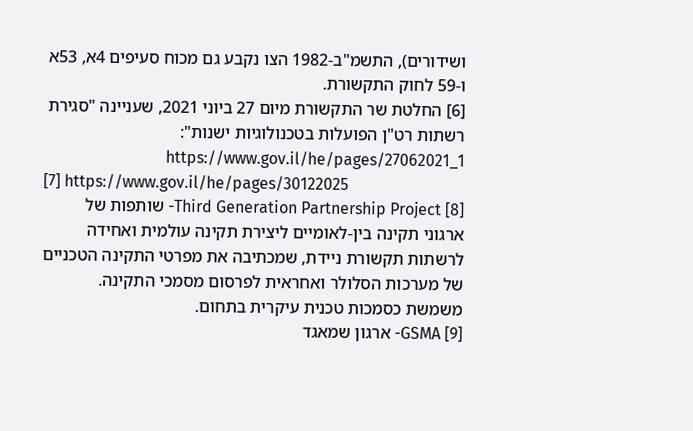ושידורים), התשמ"ב-1982 הצו נקבע גם מכוח סעיפים 4א, 53א ו-59 לחוק התקשורת.
[6] החלטת שר התקשורת מיום 27 ביוני 2021, שעניינה "סגירת רשתות רט"ן הפועלות בטכנולוגיות ישנות": https://www.gov.il/he/pages/27062021_1
[7] https://www.gov.il/he/pages/30122025
[8] Third Generation Partnership Project- שותפות של ארגוני תקינה בין-לאומיים ליצירת תקינה עולמית ואחידה לרשתות תקשורת ניידת, שמכתיבה את מפרטי התקינה הטכניים של מערכות הסלולר ואחראית לפרסום מסמכי התקינה. משמשת כסמכות טכנית עיקרית בתחום.
[9] GSMA- ארגון שמאגד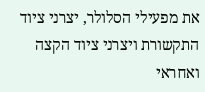את מפעילי הסלולר, יצרני ציוד התקשורת ויצרני ציוד הקצה ואחראי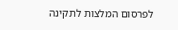לפרסום המלצות לתקינה